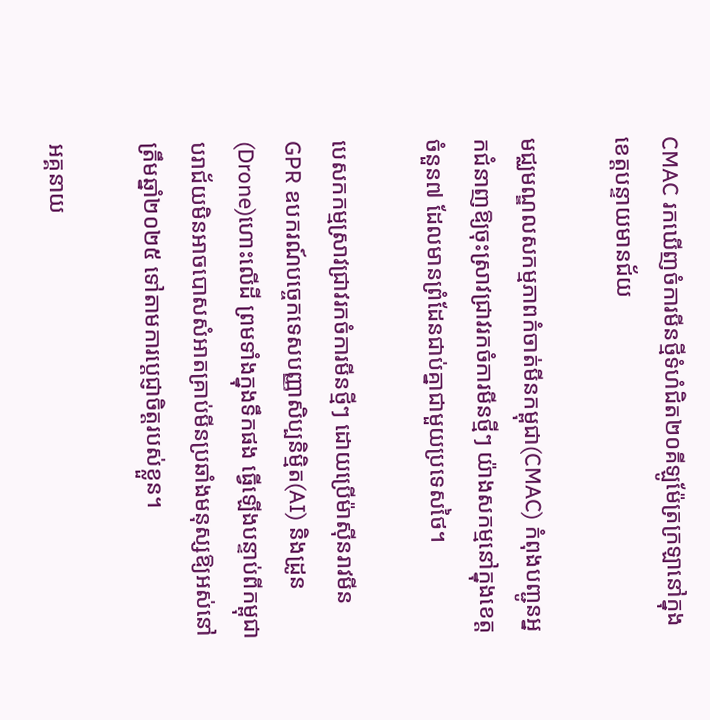CMAC រកឃើញចំការមីនថ្មីទំហំជិត២០គីឡូម៉ែត្រក្រឡានៅក្នុងខេត្តបន្ទាយមានជ័យ

មជ្ឈមណ្ឌលសកម្មភាពកំចាត់មីនកម្ពុជា(CMAC) កំពុងបញ្ជូនអ្នកជំនាញឱ្យចុះស្រាវជ្រាវរកចំការមីនថ្មីៗ យ៉ាងសកម្មនៅក្នុងខេត្តចំនួន៧ ដែលមានព្រំដែនជាប់គ្នាជាមួយប្រទេសថៃ។

បេសកកម្មស្រាវជ្រាវរកចំការមីនថ្មីៗ ដោយប្រើម៉ាស៊ីនរាវមីនGPR ឧបករណ៍បច្ចេកទេសបញ្ញាសិប្បនិម្មិត(AI) និងដ្រូន(Drone)ហោះលើដី ព្រមទាំងក្នុងទឹកផង ធ្វើឡើងបន្ទាប់ពីកម្ពុជាបរាជ័យមិនអាចបោសសំអាតគ្រាប់មីនប្រឆាំងមនុស្សឱ្យអស់នៅត្រឹមឆ្នាំ២០២៥ ទៅតាមការប្ដេជ្ញាចិត្តរបស់ខ្លួន។

អគ្គនាយ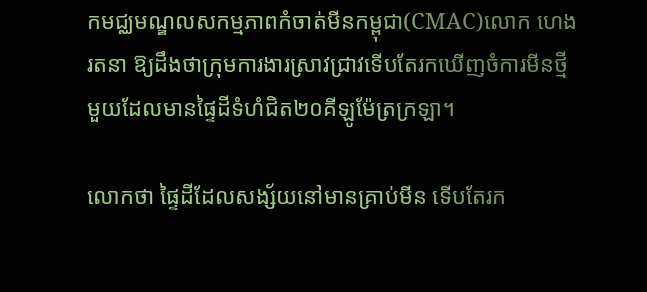កមជ្ឈមណ្ឌលសកម្មភាពកំចាត់មីនកម្ពុជា(CMAC)លោក ហេង រតនា ឱ្យដឹងថាក្រុមការងារស្រាវជ្រាវទើបតែរកឃើញចំការមីនថ្មីមួយដែលមានផ្ទៃដីទំហំជិត២០គីឡូម៉ែត្រក្រឡា។

លោកថា ផ្ទៃដីដែលសង្ស័យនៅមានគ្រាប់មីន ទើបតែរក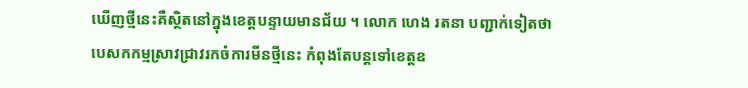ឃើញថ្មីនេះគឺស្ថិតនៅក្នុងខេត្តបន្ទាយមានជ័យ ។ លោក ហេង រតនា បញ្ជាក់ទៀតថា បេសកកម្មស្រាវជ្រាវរកចំការមីនថ្មីនេះ កំពុងតែបន្តទៅខេត្តឧ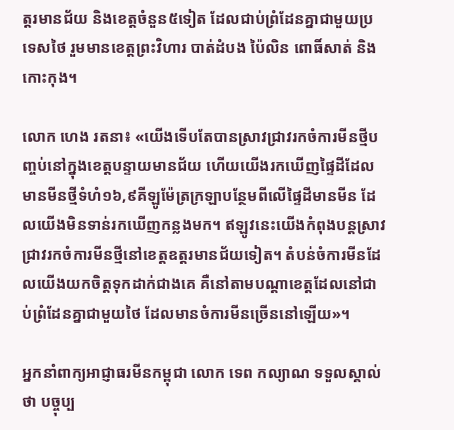ត្តរមានជ័យ និងខេត្តចំនួន៥ទៀត ដែលជាប់ព្រំដែនគ្នាជាមួយប្រទេសថៃ រួមមានខេត្តព្រះវិហារ បាត់ដំបង ប៉ៃលិន ពោធិ៍សាត់ និងកោះកុង។

លោក ហេង រតនា៖ «យើងទើបតែបានស្រាវជ្រាវរកចំការមីនថ្មីបញ្ចប់នៅក្នុងខេត្តបន្ទាយមានជ័យ ហើយយើងរកឃើញផ្ទៃដីដែលមានមីនថ្មីទំហំ១៦,៩គីឡូម៉ែត្រក្រឡាបន្ថែមពីលើផ្ទៃដីមានមីន ដែលយើងមិនទាន់រកឃើញកន្លងមក។ ឥឡូវនេះយើងកំពុងបន្តស្រាវជ្រាវរកចំការមីនថ្មីនៅខេត្តឧត្តរមានជ័យទៀត។ តំបន់ចំការមីនដែលយើងយកចិត្តទុកដាក់ជាងគេ គឺនៅតាមបណ្ដាខេត្តដែលនៅជាប់ព្រំដែនគ្នាជាមួយថៃ ដែលមានចំការមីនច្រើននៅឡើយ»។

អ្នកនាំពាក្យអាជ្ញាធរមីនកម្ពុជា លោក ទេព កល្យាណ ទទួលស្គាល់ថា បច្ចុប្ប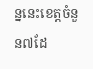ន្ននេះខេត្តចំនួន៧ដែ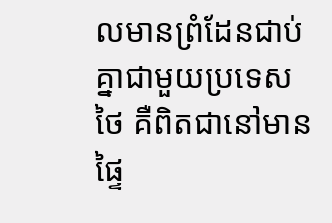លមានព្រំដែនជាប់គ្នាជាមួយប្រទេសថៃ គឺពិតជានៅមានផ្ទៃ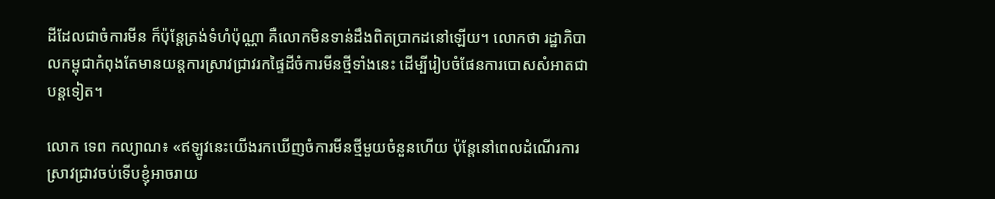ដីដែលជាចំការមីន ក៏ប៉ុន្តែត្រង់ទំហំប៉ុណ្ណា គឺលោកមិនទាន់ដឹងពិតប្រាកដនៅឡើយ។ លោកថា រដ្ឋាភិបាលកម្ពុជាកំពុងតែមានយន្តការស្រាវជ្រាវរកផ្ទៃដីចំការមីនថ្មីទាំងនេះ ដើម្បីរៀបចំផែនការបោសសំអាតជាបន្តទៀត។

លោក ទេព កល្យាណ៖ «ឥឡូវនេះយើងរកឃើញចំការមីនថ្មីមួយចំនួនហើយ ប៉ុន្តែនៅពេលដំណើរការស្រាវជ្រាវចប់ទើបខ្ញុំអាចរាយ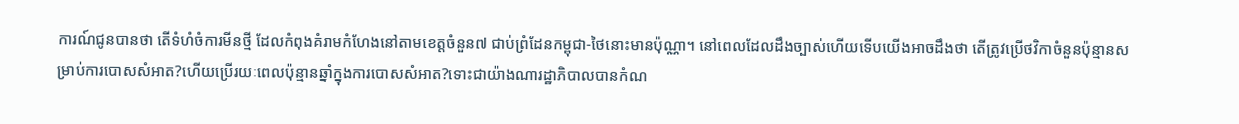ការណ៍ជូនបានថា តើទំហំចំការមីនថ្មី ដែលកំពុងគំរាមកំហែងនៅតាមខេត្តចំនួន៧ ជាប់ព្រំដែនកម្ពុជា-ថៃនោះមានប៉ុណ្ណា។ នៅពេលដែលដឹងច្បាស់ហើយទើបយើងអាចដឹងថា តើត្រូវប្រើថវិកាចំនួនប៉ុន្មានសម្រាប់ការបោសសំអាត?ហើយប្រើរយៈពេលប៉ុន្មានឆ្នាំក្នុងការបោសសំអាត?ទោះជាយ៉ាងណារដ្ឋាភិបាលបានកំណ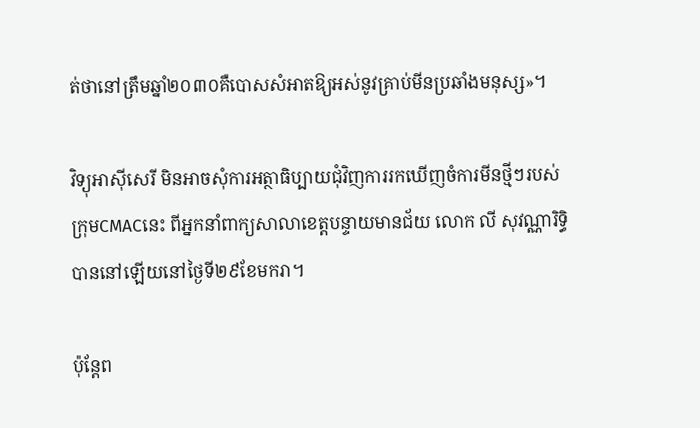ត់ថានៅត្រឹមឆ្នាំ២០៣០គឺបោសសំអាតឱ្យអស់នូវគ្រាប់មីនប្រឆាំងមនុស្ស»។

វិទ្យុអាស៊ីសេរី មិនអាចសុំការអត្ថាធិប្បាយជុំវិញការរកឃើញចំការមីនថ្មីៗរបស់ក្រុមCMACនេះ ពីអ្នកនាំពាក្យសាលាខេត្តបន្ទាយមានជ័យ លោក លី សុវណ្ណារិទ្ធិ បាននៅឡើយនៅថ្ងៃទី២៩ខែមករា។

ប៉ុន្តែព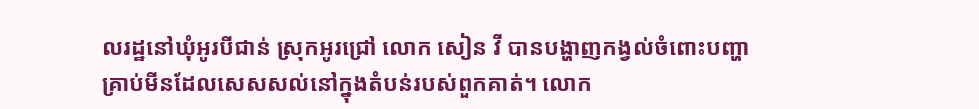លរដ្ឋនៅឃុំអូរបីជាន់ ស្រុកអូរជ្រៅ លោក សៀន វី បានបង្ហាញកង្វល់ចំពោះបញ្ហាគ្រាប់មីនដែលសេសសល់នៅក្នុងតំបន់របស់ពួកគាត់។ លោក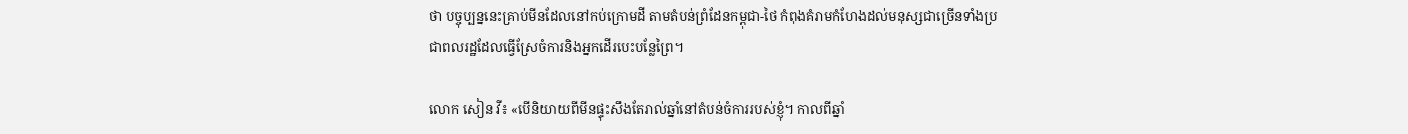ថា បច្ចុប្បន្ននេះគ្រាប់មីនដែលនៅកប់ក្រោមដី តាមតំបន់ព្រំដែនកម្ពុជា-ថៃ កំពុងគំរាមកំហែងដល់មនុស្សជាច្រើនទាំងប្រជាពលរដ្ឋដែលធ្វើស្រែចំការនិងអ្នកដើរបេះបន្លែព្រៃ។

លោក សៀន វី៖ «បើនិយាយពីមីនផ្ទុះសឹងតែរាល់ឆ្នាំនៅតំបន់ចំការរបស់ខ្ញុំ។ កាលពីឆ្នាំ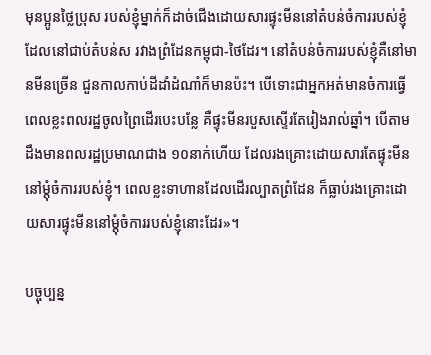មុនប្អូនថ្លៃប្រុស របស់ខ្ញុំម្នាក់ក៏ដាច់ជើងដោយសារផ្ទុះមីននៅតំបន់ចំការរបស់ខ្ញុំ ដែលនៅជាប់តំបន់ស រវាងព្រំដែនកម្ពុជា-ថៃដែរ។ នៅតំបន់ចំការរបស់ខ្ញុំគឺនៅមានមីនច្រើន ជួនកាលកាប់ដីដាំដំណាំក៏មានប៉ះ។ បើទោះជាអ្នកអត់មានចំការធ្វើពេលខ្លះពលរដ្ឋចូលព្រៃដើរបេះបន្លែ គឺផ្ទុះមីនរបួសស្ទើរតែរៀងរាល់ឆ្នាំ។ បើតាមដឹងមានពលរដ្ឋប្រមាណជាង ១០នាក់ហើយ ដែលរងគ្រោះដោយសារតែផ្ទុះមីននៅម្ដុំចំការរបស់ខ្ញុំ។ ពេលខ្លះទាហានដែលដើរល្បាតព្រំដែន ក៏ធ្លាប់រងគ្រោះដោយសារផ្ទុះមីននៅម្ដុំចំការរបស់ខ្ញុំនោះដែរ»។

បច្ចុប្បន្ន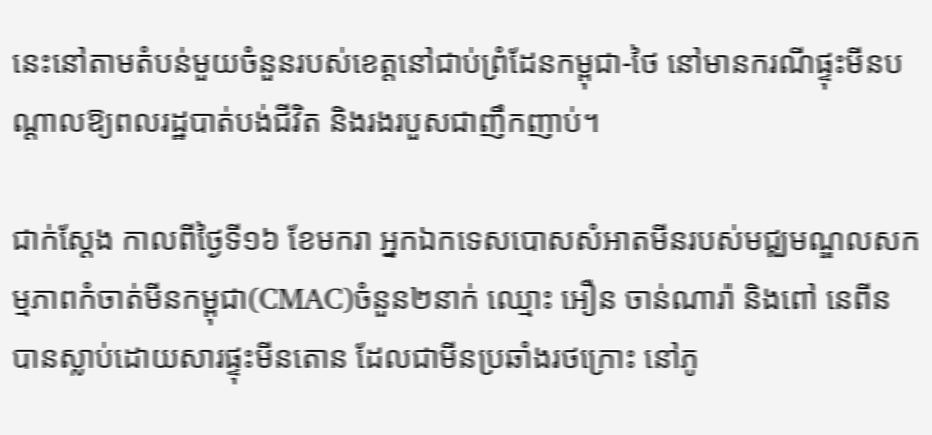នេះនៅតាមតំបន់មួយចំនួនរបស់ខេត្តនៅជាប់ព្រំដែនកម្ពុជា-ថៃ នៅមានករណីផ្ទុះមីនបណ្តាលឱ្យពលរដ្ឋបាត់បង់ជីវិត និងរងរបួសជាញឹកញាប់។

ជាក់ស្តែង កាលពីថ្ងៃទី១៦ ខែមករា អ្នកឯកទេសបោសសំអាតមីនរបស់មជ្ឈមណ្ឌលសកម្មភាពកំចាត់មីនកម្ពុជា(CMAC)ចំនួន២នាក់ ឈ្មោះ អឿន ចាន់ណារ៉ា និងពៅ នេពីន បានស្លាប់ដោយសារផ្ទុះមីនតោន ដែលជាមីនប្រឆាំងរថក្រោះ នៅភូ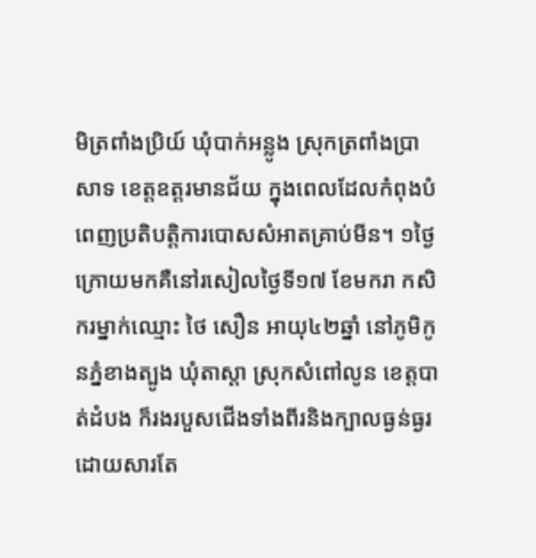មិត្រពាំងប្រិយ៍ ឃុំបាក់អន្លូង ស្រុកត្រពាំងប្រាសាទ ខេត្តឧត្តរមានជ័យ ក្នុងពេលដែលកំពុងបំពេញប្រតិបត្តិការបោសសំអាតគ្រាប់មីន។ ១ថ្ងៃក្រោយមកគឺនៅរសៀលថ្ងៃទី១៧ ខែមករា កសិករម្នាក់ឈ្មោះ ថៃ សឿន អាយុ៤២ឆ្នាំ នៅភូមិកូនភ្នំខាងត្បូង ឃុំតាស្ដា ស្រុកសំពៅលូន ខេត្តបាត់ដំបង ក៏រងរបួសជើងទាំងពីរនិងក្បាលធ្ងន់ធ្ងរ ដោយសារតែ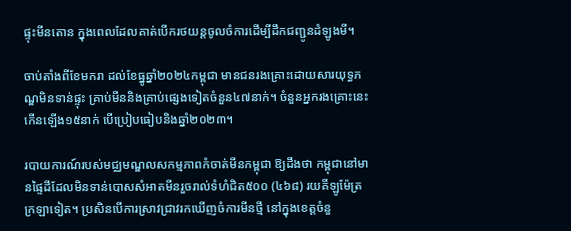ផ្ទុះមីនតោន ក្នុងពេលដែលគាត់បើករថយន្តចូលចំការដើម្បីដឹកជញ្ជូនដំឡូងមី។

ចាប់តាំងពីខែមករា ដល់ខែធ្នូឆ្នាំ២០២៤កម្ពុជា មានជនរងគ្រោះដោយសារយុទ្ធភណ្ឌមិនទាន់ផ្ទុះ គ្រាប់មីននិងគ្រាប់ផ្សេងទៀតចំនួន៤៧នាក់។ ចំនួនអ្នករងគ្រោះនេះកើនឡើង១៥នាក់ បើប្រៀបធៀបនិងឆ្នាំ២០២៣។

របាយការណ៍របស់មជ្ឈមណ្ឌលសកម្មភាពកំចាត់មីនកម្ពុជា ឱ្យដឹងថា កម្ពុជានៅមានផ្ទៃដីដែលមិនទាន់បោសសំអាតមីនរួចរាល់ទំហំជិត៥០០ (៤៦៨) រយគីឡូម៉ែត្រក្រឡាទៀត។ ប្រសិនបើការស្រាវជ្រាវរកឃើញចំការមីនថ្មី នៅក្នុងខេត្តចំនួ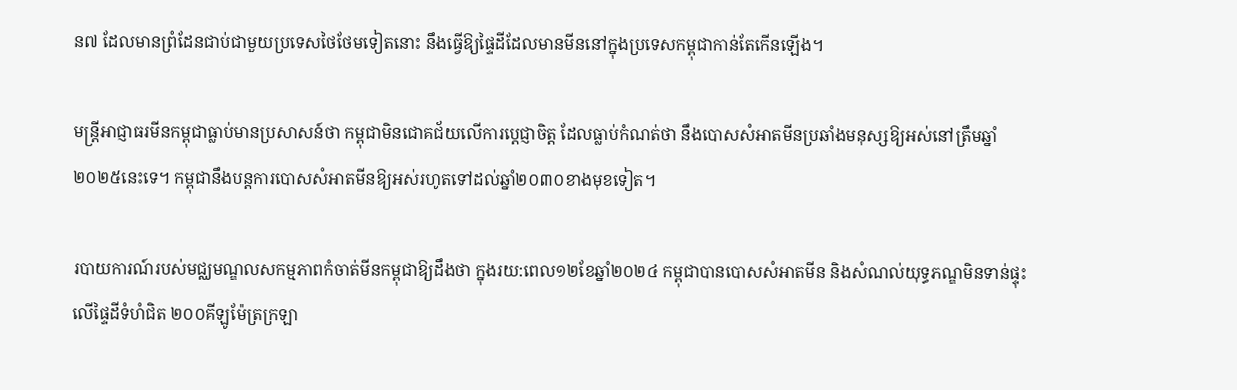ន៧ ដែលមានព្រំដែនជាប់ជាមួយប្រទេសថៃថែមទៀតនោះ នឹងធ្វើឱ្យផ្ទៃដីដែលមានមីននៅក្នុងប្រទេសកម្ពុជាកាន់តែកើនឡើង។

មន្ត្រីអាជ្ញាធរមីនកម្ពុជាធ្លាប់មានប្រសាសន៍ថា កម្ពុជាមិនជោគជ័យលើការប្ដេជ្ញាចិត្ត ដែលធ្លាប់កំណត់ថា នឹងបោសសំអាតមីនប្រឆាំងមនុស្សឱ្យអស់នៅត្រឹមឆ្នាំ២០២៥នេះទេ។ កម្ពុជានឹងបន្តការបោសសំអាតមីនឱ្យអស់រហូតទៅដល់ឆ្នាំ២០៣០ខាងមុខទៀត។

របាយការណ៍របស់មជ្ឈមណ្ឌលសកម្មភាពកំចាត់មីនកម្ពុជាឱ្យដឹងថា ក្នុងរយ:ពេល១២ខែឆ្នាំ២០២៤ កម្ពុជាបានបោសសំអាតមីន និងសំណល់យុទ្ធភណ្ឌមិនទាន់ផ្ទុះលើផ្ទៃដីទំហំជិត ២០០គីឡូម៉ែត្រក្រឡា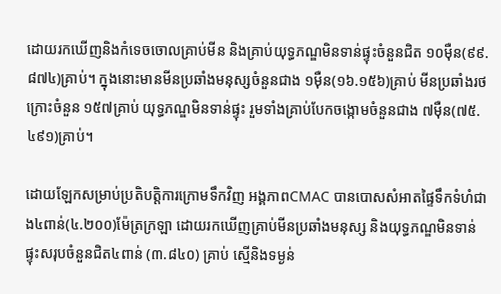ដោយរកឃើញនិងកំទេចចោលគ្រាប់មីន និងគ្រាប់យុទ្ធភណ្ឌមិនទាន់ផ្ទុះចំនួនជិត ១០ម៉ឺន(៩៩.៨៧៤)គ្រាប់។ ក្នុងនោះមានមីនប្រឆាំងមនុស្សចំនួនជាង ១ម៉ឺន(១៦.១៥៦)គ្រាប់ មីនប្រឆាំងរថក្រោះចំនួន ១៥៧គ្រាប់ យុទ្ធភណ្ឌមិនទាន់ផ្ទុះ រួមទាំងគ្រាប់បែកចង្កោមចំនួនជាង ៧ម៉ឺន(៧៥.៤៩១)គ្រាប់។

ដោយឡែកសម្រាប់ប្រតិបត្តិការក្រោមទឹកវិញ អង្គភាពCMAC បានបោសសំអាតផ្ទៃទឹកទំហំជាង៤ពាន់(៤.២០០)ម៉ែត្រក្រឡា ដោយរកឃើញគ្រាប់មីនប្រឆាំងមនុស្ស និងយុទ្ធភណ្ឌមិនទាន់ផ្ទុះសរុបចំនួនជិត៤ពាន់ (៣.៨៤០) គ្រាប់ ស្មើនិងទម្ងន់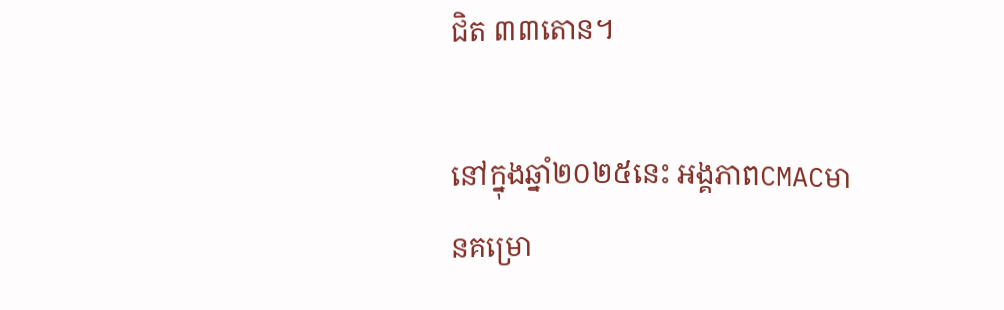ជិត ៣៣តោន។

នៅក្នុងឆ្នាំ២០២៥នេះ អង្គភាពCMACមានគម្រោ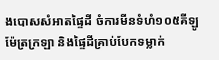ងបោសសំអាតផ្ទៃដី ចំការមីនទំហំ១០៥គីឡូម៉ែត្រក្រឡា និងផ្ទៃដីគ្រាប់បែកទម្លាក់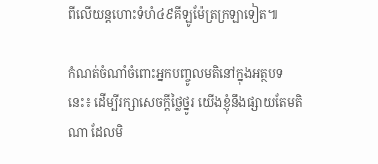ពីលើយន្តហោះទំហំ៤៩គីឡូម៉ែត្រក្រឡាទៀត៕

កំណត់ចំណាំចំពោះអ្នកបញ្ចូលមតិនៅក្នុងអត្ថបទនេះ៖ ដើម្បីរក្សាសេចក្ដីថ្លៃថ្នូរ យើងខ្ញុំនឹងផ្សាយតែមតិណា ដែលមិ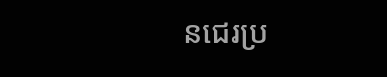នជេរប្រ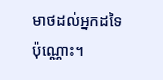មាថដល់អ្នកដទៃប៉ុណ្ណោះ។